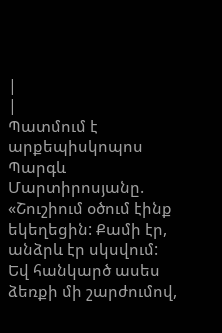|
|
Պատմում է արքեպիսկոպոս Պարգև Մարտիրոսյանը. «Շուշիում օծում էինք եկեղեցին: Քամի էր, անձրև էր սկսվում: Եվ հանկարծ ասես ձեռքի մի շարժումով,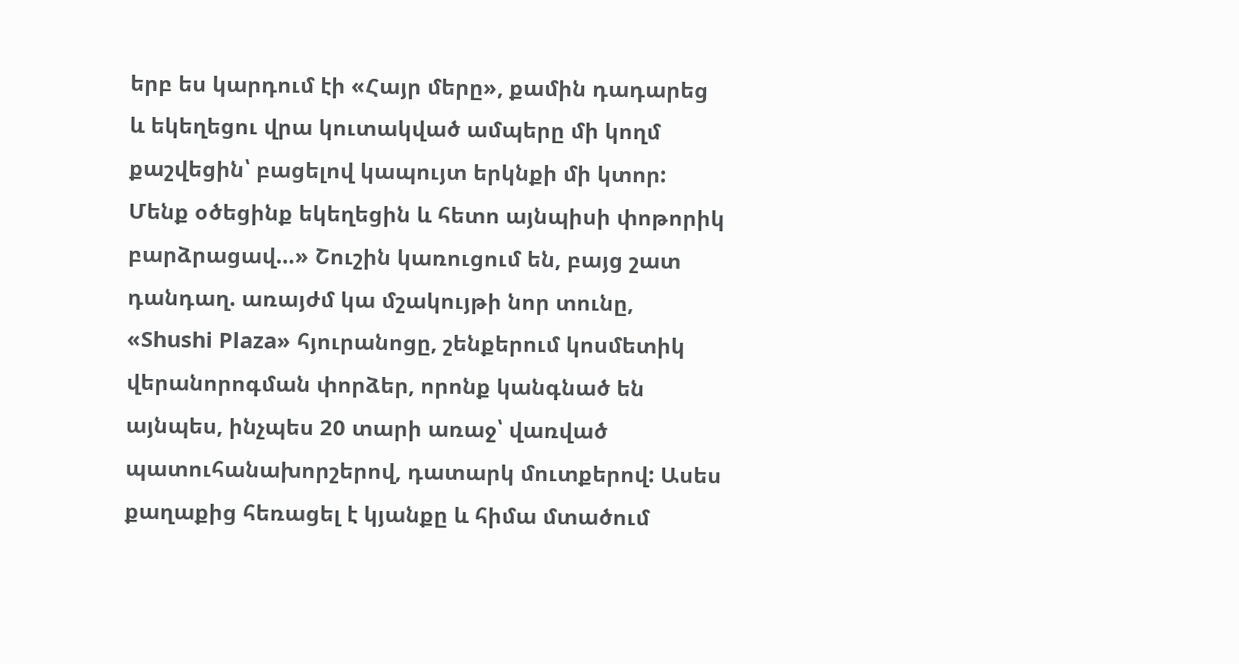երբ ես կարդում էի «Հայր մերը», քամին դադարեց և եկեղեցու վրա կուտակված ամպերը մի կողմ քաշվեցին՝ բացելով կապույտ երկնքի մի կտոր: Մենք օծեցինք եկեղեցին և հետո այնպիսի փոթորիկ բարձրացավ…» Շուշին կառուցում են, բայց շատ դանդաղ. առայժմ կա մշակույթի նոր տունը, «Shushi Plaza» հյուրանոցը, շենքերում կոսմետիկ վերանորոգման փորձեր, որոնք կանգնած են այնպես, ինչպես 20 տարի առաջ՝ վառված պատուհանախորշերով, դատարկ մուտքերով: Ասես քաղաքից հեռացել է կյանքը և հիմա մտածում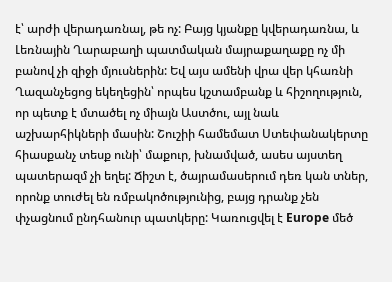է՝ արժի վերադառնալ, թե ոչ: Բայց կյանքը կվերադառնա, և Լեռնային Ղարաբաղի պատմական մայրաքաղաքը ոչ մի բանով չի զիջի մյուսներին: Եվ այս ամենի վրա վեր կհառնի Ղազանչեցոց եկեղեցին՝ որպես կշտամբանք և հիշողություն, որ պետք է մտածել ոչ միայն Աստծու, այլ նաև աշխարհիկների մասին: Շուշիի համեմատ Ստեփանակերտը հիասքանչ տեսք ունի՝ մաքուր, խնամված, ասես այստեղ պատերազմ չի եղել: Ճիշտ է, ծայրամասերում դեռ կան տներ, որոնք տուժել են ռմբակոծությունից, բայց դրանք չեն փչացնում ընդհանուր պատկերը: Կառուցվել է Europe մեծ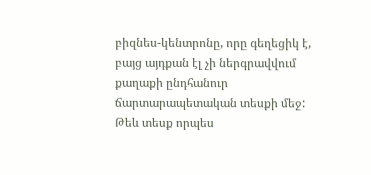բիզնես-կենտրոնը, որը գեղեցիկ է, բայց այդքան էլ չի ներգրավվում քաղաքի ընդհանուր ճարտարապետական տեսքի մեջ: Թեև տեսք որպես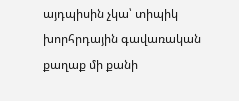այդպիսին չկա՝ տիպիկ խորհրդային գավառական քաղաք մի քանի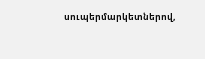սուպերմարկետներով,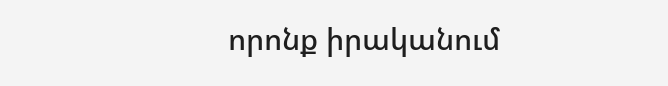որոնք իրականում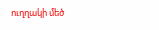ուղղակի մեծ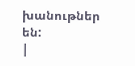խանութներ են:
|